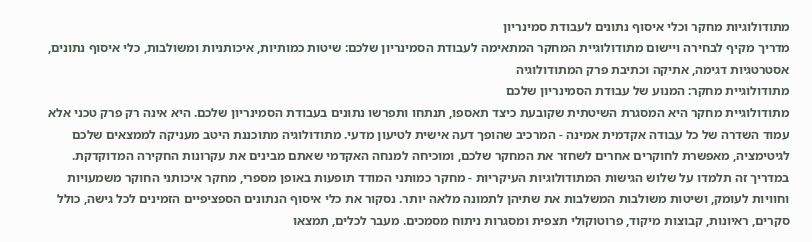מתודולוגיות מחקר וכלי איסוף נתונים לעבודת סמינריון
מדריך מקיף לבחירה ויישום מתודולוגיית המחקר המתאימה לעבודת הסמינריון שלכם: שיטות כמותיות, איכותניות ומשולבות, כלי איסוף נתונים, אסטרטגיות דגימה, אתיקה וכתיבת פרק המתודולוגיה
מתודולוגיית מחקר: המנוע של עבודת הסמינריון שלכם
מתודולוגיית מחקר היא המסגרת השיטתית שקובעת כיצד תאספו, תנתחו ותפרשו נתונים בעבודת הסמינריון שלכם. היא אינה רק פרק טכני אלא עמוד השדרה של כל עבודה אקדמית אמינה - המרכיב שהופך דעה אישית לטיעון מדעי. מתודולוגיה מתוכננת היטב מעניקה לממצאים שלכם לגיטימציה, מאפשרת לחוקרים אחרים לשחזר את המחקר שלכם, ומוכיחה למנחה האקדמי שאתם מבינים את עקרונות החקירה המדוקדקת.
במדריך זה תלמדו על שלוש הגישות המתודולוגיות העיקריות - מחקר כמותני המודד תופעות באופן מספרי, מחקר איכותני החוקר משמעויות וחוויות לעומק, ושיטות משולבות המשלבות את שתיהן לתמונה מלאה יותר. נסקור את כלי איסוף הנתונים הספציפיים הזמינים לכל גישה, כולל סקרים, ראיונות, קבוצות מיקוד, פרוטוקולי תצפית ומסגרות ניתוח מסמכים. מעבר לכלים, תמצאו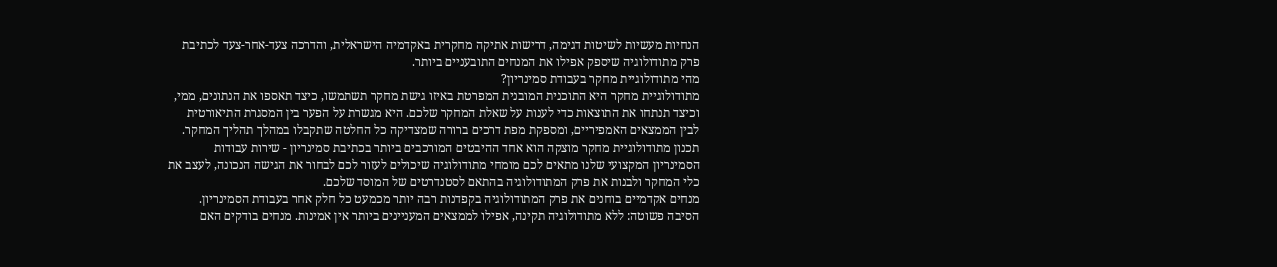הנחיות מעשיות לשיטות דגימה, דרישות אתיקה מחקרית באקדמיה הישראלית, והדרכה צעד-אחר-צעד לכתיבת פרק מתודולוגיה שיספק אפילו את המנחים התובעניים ביותר.
מהי מתודולוגיית מחקר בעבודת סמינריון?
מתודולוגיית מחקר היא התוכנית המובנית המפרטת באיזו גישת מחקר תשתמשו, כיצד תאספו את הנתונים, ממי, וכיצד תנתחו את התוצאות כדי לענות על שאלת המחקר שלכם. היא מגשרת על הפער בין המסגרת התיאורטית לבין הממצאים האמפיריים, ומספקת מפת דרכים ברורה שמצדיקה כל החלטה שתקבלו במהלך תהליך המחקר.
תכנון מתודולוגיית מחקר מוצקה הוא אחד ההיבטים המורכבים ביותר בכתיבת סמינריון - שירות עבודות הסמינריון המקצועי שלנו מתאים לכם מומחי מתודולוגיה שיכולים לעזור לכם לבחור את הגישה הנכונה, לעצב את כלי המחקר ולבנות את פרק המתודולוגיה בהתאם לסטנדרטים של המוסד שלכם.
מנחים אקדמיים בוחנים את פרק המתודולוגיה בקפדנות רבה יותר מכמעט כל חלק אחר בעבודת הסמינריון. הסיבה פשוטה: ללא מתודולוגיה תקינה, אפילו לממצאים המעניינים ביותר אין אמינות. מנחים בודקים האם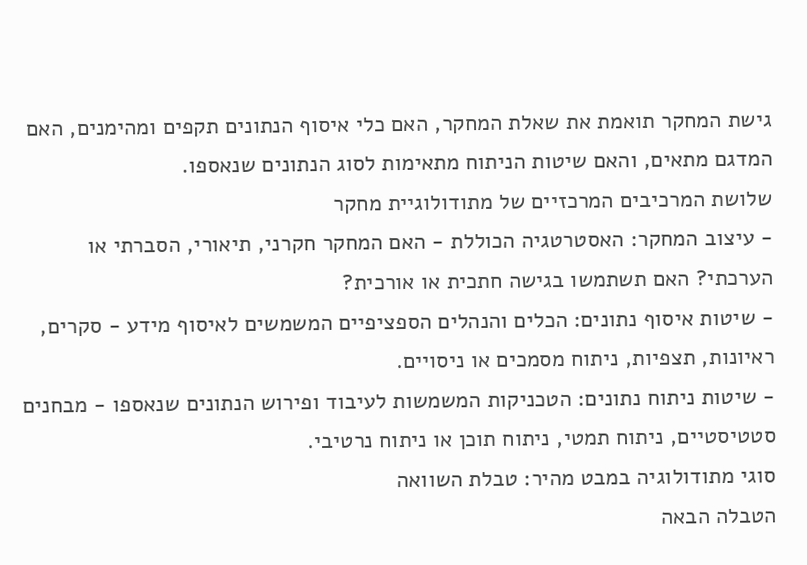גישת המחקר תואמת את שאלת המחקר, האם כלי איסוף הנתונים תקפים ומהימנים, האם המדגם מתאים, והאם שיטות הניתוח מתאימות לסוג הנתונים שנאספו.
שלושת המרכיבים המרכזיים של מתודולוגיית מחקר
- עיצוב המחקר: האסטרטגיה הכוללת - האם המחקר חקרני, תיאורי, הסברתי או הערכתי? האם תשתמשו בגישה חתכית או אורכית?
- שיטות איסוף נתונים: הכלים והנהלים הספציפיים המשמשים לאיסוף מידע - סקרים, ראיונות, תצפיות, ניתוח מסמכים או ניסויים.
- שיטות ניתוח נתונים: הטכניקות המשמשות לעיבוד ופירוש הנתונים שנאספו - מבחנים סטטיסטיים, ניתוח תמטי, ניתוח תוכן או ניתוח נרטיבי.
סוגי מתודולוגיה במבט מהיר: טבלת השוואה
הטבלה הבאה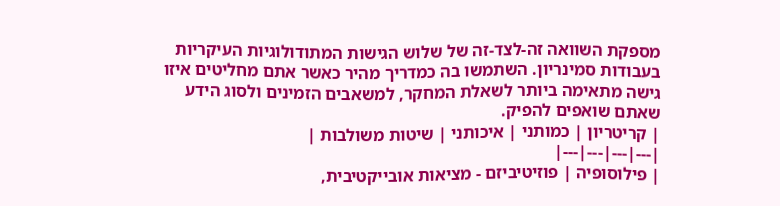מספקת השוואה זה-לצד-זה של שלוש הגישות המתודולוגיות העיקריות בעבודות סמינריון. השתמשו בה כמדריך מהיר כאשר אתם מחליטים איזו גישה מתאימה ביותר לשאלת המחקר, למשאבים הזמינים ולסוג הידע שאתם שואפים להפיק.
| קריטריון | כמותני | איכותני | שיטות משולבות |
|---|---|---|---|
| פילוסופיה | פוזיטיביזם - מציאות אובייקטיבית,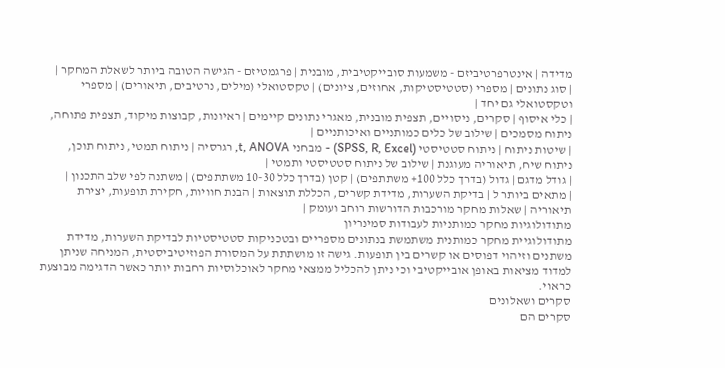מדידה | אינטרפרטיביזם - משמעות סובייקטיבית, מובנית | פרגמטיזם - הגישה הטובה ביותר לשאלת המחקר |
| סוג נתונים | מספרי (סטטיסטיקות, אחוזים, ציונים) | טקסטואלי (מילים, נרטיבים, תיאורים) | מספרי וטקסטואלי גם יחד |
| כלי איסוף | סקרים, ניסויים, תצפית מובנית, מאגרי נתונים קיימים | ראיונות, קבוצות מיקוד, תצפית פתוחה, ניתוח מסמכים | שילוב של כלים כמותניים ואיכותניים |
| שיטות ניתוח | ניתוח סטטיסטי (SPSS, R, Excel) - מבחני t, ANOVA, רגרסיה | ניתוח תמטי, ניתוח תוכן, ניתוח שיח, תיאוריה מעוגנת | שילוב של ניתוח סטטיסטי ותמטי |
| גודל מדגם | גדול (בדרך כלל 100+ משתתפים) | קטן (בדרך כלל 10-30 משתתפים) | משתנה לפי שלב התכנון |
| מתאים ביותר ל | בדיקת השערות, מדידת קשרים, הכללת תוצאות | הבנת חוויות, חקירת תופעות, יצירת תיאוריה | שאלות מחקר מורכבות הדורשות רוחב ועומק |
מתודולוגיות מחקר כמותניות לעבודות סמינריון
מתודולוגיית מחקר כמותנית משתמשת בנתונים מספריים ובטכניקות סטטיסטיות לבדיקת השערות, מדידת משתנים וזיהוי דפוסים או קשרים בין תופעות. גישה זו מושתתת על המסורת הפוזיטיביסטית, המניחה שניתן למדוד מציאות באופן אובייקטיבי וכי ניתן להכליל ממצאי מחקר לאוכלוסיות רחבות יותר כאשר הדגימה מבוצעת כראוי.
סקרים ושאלונים
סקרים הם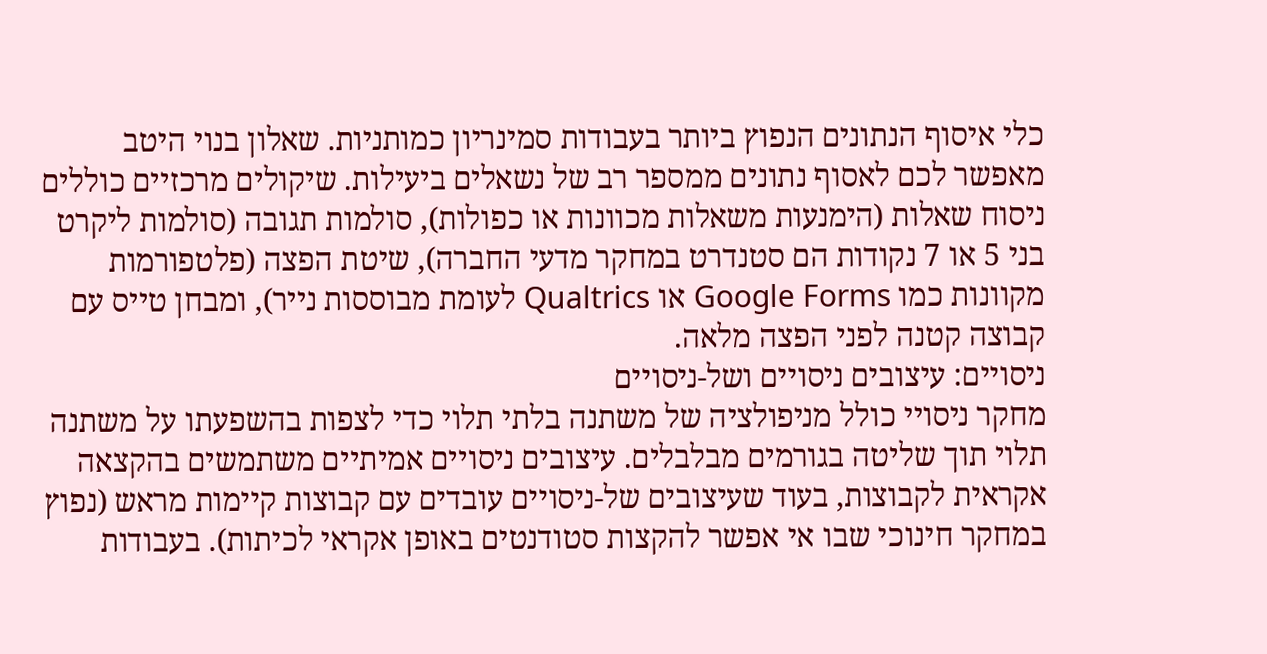כלי איסוף הנתונים הנפוץ ביותר בעבודות סמינריון כמותניות. שאלון בנוי היטב מאפשר לכם לאסוף נתונים ממספר רב של נשאלים ביעילות. שיקולים מרכזיים כוללים ניסוח שאלות (הימנעות משאלות מכוונות או כפולות), סולמות תגובה (סולמות ליקרט בני 5 או 7 נקודות הם סטנדרט במחקר מדעי החברה), שיטת הפצה (פלטפורמות מקוונות כמו Google Forms או Qualtrics לעומת מבוססות נייר), ומבחן טייס עם קבוצה קטנה לפני הפצה מלאה.
ניסויים: עיצובים ניסויים ושל-ניסויים
מחקר ניסויי כולל מניפולציה של משתנה בלתי תלוי כדי לצפות בהשפעתו על משתנה תלוי תוך שליטה בגורמים מבלבלים. עיצובים ניסויים אמיתיים משתמשים בהקצאה אקראית לקבוצות, בעוד שעיצובים של-ניסויים עובדים עם קבוצות קיימות מראש (נפוץ במחקר חינוכי שבו אי אפשר להקצות סטודנטים באופן אקראי לכיתות). בעבודות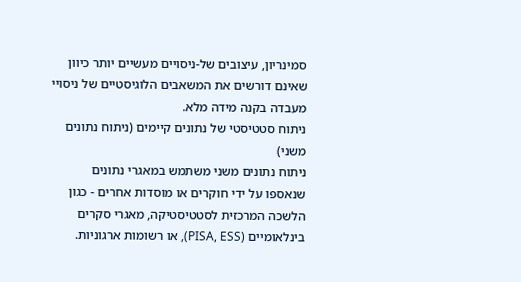סמינריון, עיצובים של-ניסויים מעשיים יותר כיוון שאינם דורשים את המשאבים הלוגיסטיים של ניסויי מעבדה בקנה מידה מלא.
ניתוח סטטיסטי של נתונים קיימים (ניתוח נתונים משני)
ניתוח נתונים משני משתמש במאגרי נתונים שנאספו על ידי חוקרים או מוסדות אחרים - כגון הלשכה המרכזית לסטטיסטיקה, מאגרי סקרים בינלאומיים (PISA, ESS), או רשומות ארגוניות.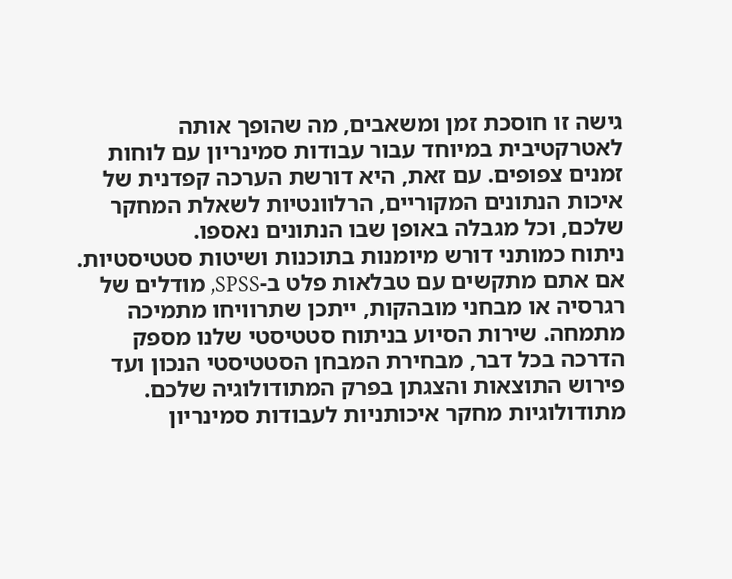גישה זו חוסכת זמן ומשאבים, מה שהופך אותה לאטרקטיבית במיוחד עבור עבודות סמינריון עם לוחות זמנים צפופים. עם זאת, היא דורשת הערכה קפדנית של איכות הנתונים המקוריים, הרלוונטיות לשאלת המחקר שלכם, וכל מגבלה באופן שבו הנתונים נאספו.
ניתוח כמותני דורש מיומנות בתוכנות ושיטות סטטיסטיות. אם אתם מתקשים עם טבלאות פלט ב-SPSS, מודלים של רגרסיה או מבחני מובהקות, ייתכן שתרוויחו מתמיכה מתמחה. שירות הסיוע בניתוח סטטיסטי שלנו מספק הדרכה בכל דבר, מבחירת המבחן הסטטיסטי הנכון ועד פירוש התוצאות והצגתן בפרק המתודולוגיה שלכם.
מתודולוגיות מחקר איכותניות לעבודות סמינריון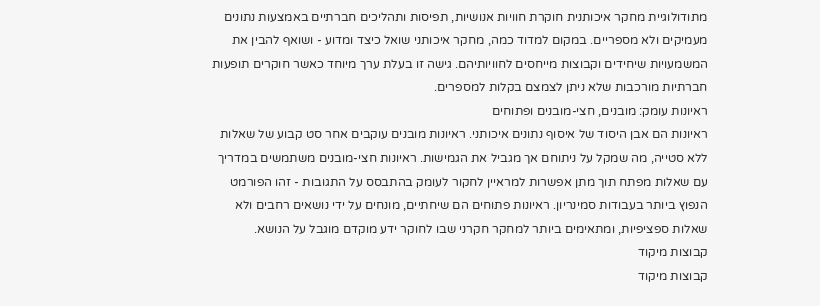מתודולוגיית מחקר איכותנית חוקרת חוויות אנושיות, תפיסות ותהליכים חברתיים באמצעות נתונים מעמיקים ולא מספריים. במקום למדוד כמה, מחקר איכותני שואל כיצד ומדוע - ושואף להבין את המשמעויות שיחידים וקבוצות מייחסים לחוויותיהם. גישה זו בעלת ערך מיוחד כאשר חוקרים תופעות חברתיות מורכבות שלא ניתן לצמצם בקלות למספרים.
ראיונות עומק: מובנים, חצי-מובנים ופתוחים
ראיונות הם אבן היסוד של איסוף נתונים איכותני. ראיונות מובנים עוקבים אחר סט קבוע של שאלות ללא סטייה, מה שמקל על ניתוחם אך מגביל את הגמישות. ראיונות חצי-מובנים משתמשים במדריך עם שאלות מפתח תוך מתן אפשרות למראיין לחקור לעומק בהתבסס על התגובות - זהו הפורמט הנפוץ ביותר בעבודות סמינריון. ראיונות פתוחים הם שיחתיים, מונחים על ידי נושאים רחבים ולא שאלות ספציפיות, ומתאימים ביותר למחקר חקרני שבו לחוקר ידע מוקדם מוגבל על הנושא.
קבוצות מיקוד
קבוצות מיקוד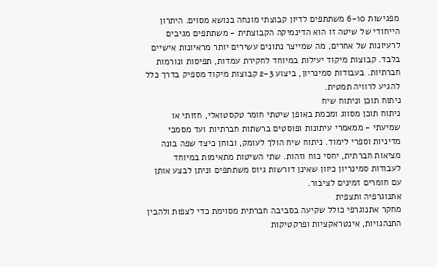מפגישות 6-10 משתתפים לדיון קבוצתי מונחה בנושא מסוים. היתרון הייחודי של שיטה זו הוא הדינמיקה הקבוצתית - משתתפים מגיבים לרעיונות של אחרים, מה שמייצר נתונים עשירים יותר מראיונות אישיים בלבד. קבוצות מיקוד יעילות במיוחד לחקירת עמדות, תפיסות ונורמות חברתיות. בעבודות סמינריון, ביצוע 2-3 קבוצות מיקוד מספיק בדרך כלל להגיע לרוויה תמטית.
ניתוח תוכן וניתוח שיח
ניתוח תוכן מסווג ומכמת באופן שיטתי חומר טקסטואלי, חזותי או שמיעתי - ממאמרי עיתונות ופוסטים ברשתות חברתיות ועד מסמכי מדיניות וספרי לימוד. ניתוח שיח הולך לעומק, ובוחן כיצד שפה בונה מציאות חברתית, יחסי כוח וזהות. שתי השיטות מתאימות במיוחד לעבודות סמינריון כיוון שאינן דורשות גיוס משתתפים וניתן לבצע אותן עם חומרים זמינים לציבור.
אתנוגרפיה ותצפית
מחקר אתנוגרפי כולל שקיעה בסביבה חברתית מסוימת כדי לצפות ולהבין התנהגויות, אינטראקציות ופרקטיקות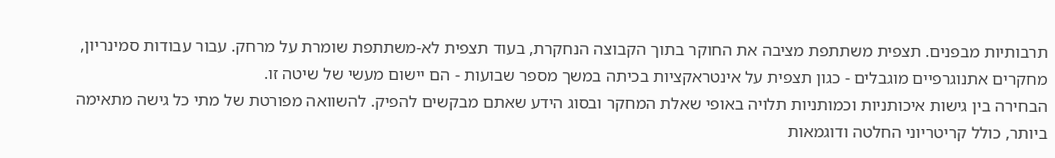תרבותיות מבפנים. תצפית משתתפת מציבה את החוקר בתוך הקבוצה הנחקרת, בעוד תצפית לא-משתתפת שומרת על מרחק. עבור עבודות סמינריון, מחקרים אתנוגרפיים מוגבלים - כגון תצפית על אינטראקציות בכיתה במשך מספר שבועות - הם יישום מעשי של שיטה זו.
הבחירה בין גישות איכותניות וכמותניות תלויה באופי שאלת המחקר ובסוג הידע שאתם מבקשים להפיק. להשוואה מפורטת של מתי כל גישה מתאימה ביותר, כולל קריטריוני החלטה ודוגמאות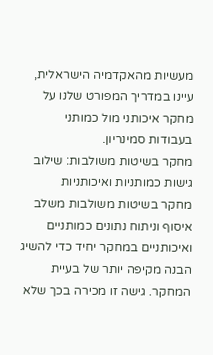מעשיות מהאקדמיה הישראלית, עיינו במדריך המפורט שלנו על מחקר איכותני מול כמותני בעבודות סמינריון.
מחקר בשיטות משולבות: שילוב גישות כמותניות ואיכותניות
מחקר בשיטות משולבות משלב איסוף וניתוח נתונים כמותניים ואיכותניים במחקר יחיד כדי להשיג הבנה מקיפה יותר של בעיית המחקר. גישה זו מכירה בכך שלא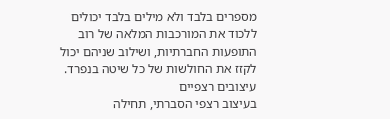מספרים בלבד ולא מילים בלבד יכולים ללכוד את המורכבות המלאה של רוב התופעות החברתיות, ושילוב שניהם יכול לקזז את החולשות של כל שיטה בנפרד.
עיצובים רצפיים
בעיצוב רצפי הסברתי, תחילה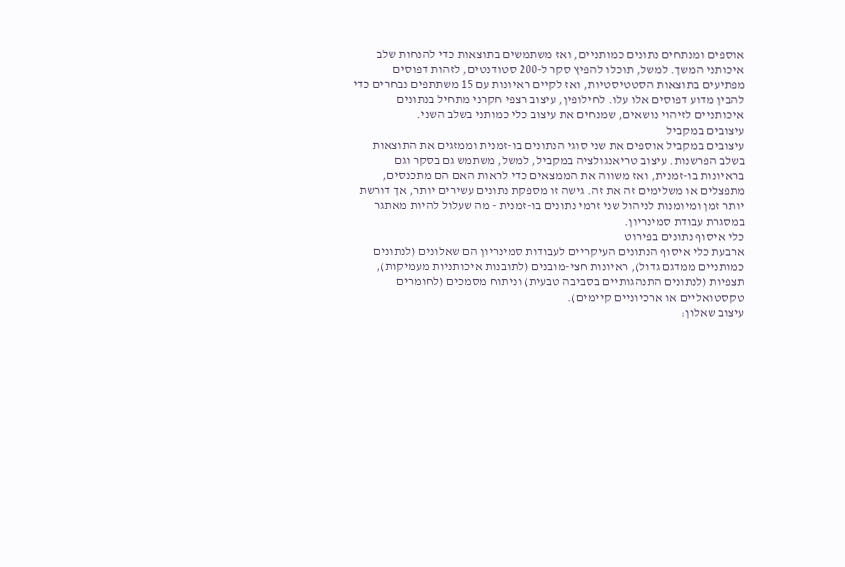אוספים ומנתחים נתונים כמותניים, ואז משתמשים בתוצאות כדי להנחות שלב איכותני המשך. למשל, תוכלו להפיץ סקר ל-200 סטודנטים, לזהות דפוסים מפתיעים בתוצאות הסטטיסטיות, ואז לקיים ראיונות עם 15 משתתפים נבחרים כדי להבין מדוע דפוסים אלו עלו. לחילופין, עיצוב רצפי חקרני מתחיל בנתונים איכותניים לזיהוי נושאים, שמנחים את עיצוב כלי כמותני בשלב השני.
עיצובים במקביל
עיצובים במקביל אוספים את שני סוגי הנתונים בו-זמנית וממזגים את התוצאות בשלב הפרשנות. עיצוב טריאנגולציה במקביל, למשל, משתמש גם בסקר וגם בראיונות בו-זמנית, ואז משווה את הממצאים כדי לראות האם הם מתכנסים, מתפצלים או משלימים זה את זה. גישה זו מספקת נתונים עשירים יותר, אך דורשת יותר זמן ומיומנות לניהול שני זרמי נתונים בו-זמנית - מה שעלול להיות מאתגר במסגרת עבודת סמינריון.
כלי איסוף נתונים בפירוט
ארבעת כלי איסוף הנתונים העיקריים לעבודות סמינריון הם שאלונים (לנתונים כמותניים ממדגם גדול), ראיונות חצי-מובנים (לתובנות איכותניות מעמיקות), תצפיות (לנתונים התנהגותיים בסביבה טבעית) וניתוח מסמכים (לחומרים טקסטואליים או ארכיוניים קיימים).
עיצוב שאלון: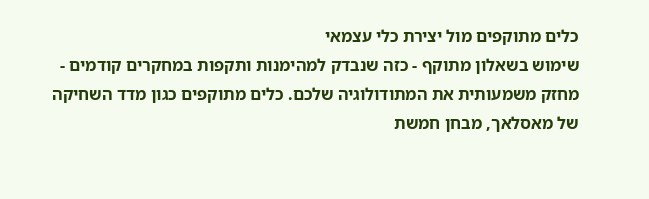כלים מתוקפים מול יצירת כלי עצמאי
שימוש בשאלון מתוקף - כזה שנבדק למהימנות ותקפות במחקרים קודמים - מחזק משמעותית את המתודולוגיה שלכם. כלים מתוקפים כגון מדד השחיקה של מאסלאך, מבחן חמשת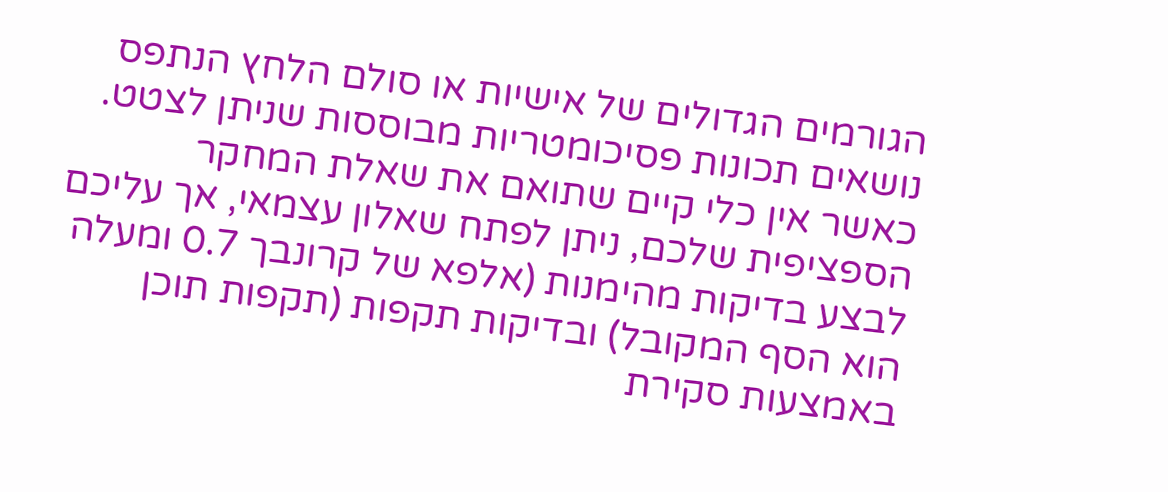הגורמים הגדולים של אישיות או סולם הלחץ הנתפס נושאים תכונות פסיכומטריות מבוססות שניתן לצטט. כאשר אין כלי קיים שתואם את שאלת המחקר הספציפית שלכם, ניתן לפתח שאלון עצמאי, אך עליכם לבצע בדיקות מהימנות (אלפא של קרונבך 0.7 ומעלה הוא הסף המקובל) ובדיקות תקפות (תקפות תוכן באמצעות סקירת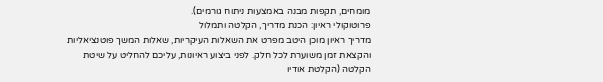מומחים, תקפות מבנה באמצעות ניתוח גורמים).
פרוטוקולי ראיון: הכנת מדריך, הקלטה ותמלול
מדריך ראיון מוכן היטב מפרט את השאלות העיקריות, שאלות המשך פוטנציאליות והקצאת זמן משוערת לכל חלק. לפני ביצוע ראיונות, עליכם להחליט על שיטת הקלטה (הקלטת אודיו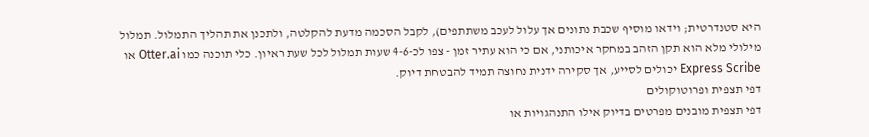היא סטנדרטית; וידאו מוסיף שכבת נתונים אך עלול לעכב משתתפים), לקבל הסכמה מדעת להקלטה, ולתכנן את תהליך התמלול. תמלול מילולי מלא הוא תקן הזהב במחקר איכותני, אם כי הוא עתיר זמן - צפו לכ-4-6 שעות תמלול לכל שעת ראיון. כלי תוכנה כמו Otter.ai או Express Scribe יכולים לסייע, אך סקירה ידנית נחוצה תמיד להבטחת דיוק.
דפי תצפית ופרוטוקולים
דפי תצפית מובנים מפרטים בדיוק אילו התנהגויות או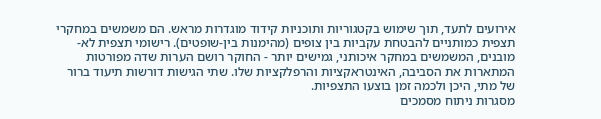אירועים לתעד, תוך שימוש בקטגוריות ותוכניות קידוד מוגדרות מראש. הם משמשים במחקרי תצפית כמותניים להבטחת עקביות בין צופים (מהימנות בין-שופטים). רישומי תצפית לא-מובנים, המשמשים במחקר איכותני, גמישים יותר - החוקר רושם הערות שדה מפורטות המתארות את הסביבה, האינטראקציות והרפלקציות שלו. שתי הגישות דורשות תיעוד ברור של מתי, היכן ולכמה זמן בוצעו התצפיות.
מסגרות ניתוח מסמכים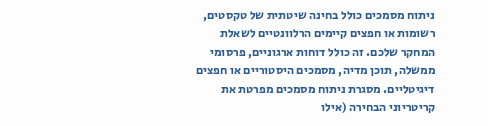ניתוח מסמכים כולל בחינה שיטתית של טקסטים, רשומות או חפצים קיימים הרלוונטיים לשאלת המחקר שלכם. זה כולל דוחות ארגוניים, פרסומי ממשלה, תוכן מדיה, מסמכים היסטוריים או חפצים דיגיטליים. מסגרת ניתוח מסמכים מפרטת את קריטריוני הבחירה (אילו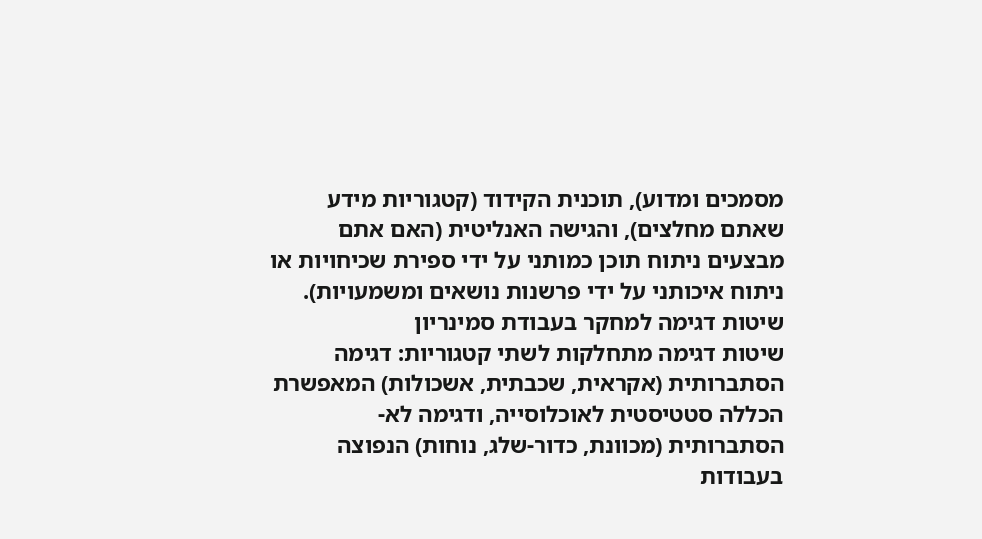מסמכים ומדוע), תוכנית הקידוד (קטגוריות מידע שאתם מחלצים), והגישה האנליטית (האם אתם מבצעים ניתוח תוכן כמותני על ידי ספירת שכיחויות או ניתוח איכותני על ידי פרשנות נושאים ומשמעויות).
שיטות דגימה למחקר בעבודת סמינריון
שיטות דגימה מתחלקות לשתי קטגוריות: דגימה הסתברותית (אקראית, שכבתית, אשכולות) המאפשרת הכללה סטטיסטית לאוכלוסייה, ודגימה לא-הסתברותית (מכוונת, כדור-שלג, נוחות) הנפוצה בעבודות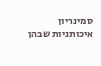סמינריון איכותניות שבהן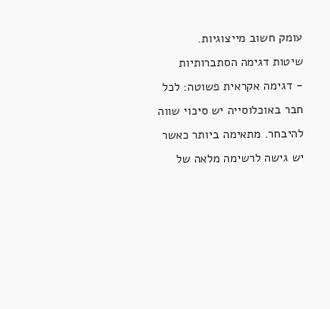עומק חשוב מייצוגיות.
שיטות דגימה הסתברותיות
- דגימה אקראית פשוטה: לכל חבר באוכלוסייה יש סיכוי שווה להיבחר. מתאימה ביותר כאשר יש גישה לרשימה מלאה של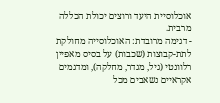אוכלוסיית היעד ורוצים יכולת הכללה מרבית.
- דגימה מרובדת: האוכלוסייה מחולקת לתת-קבוצות (שכבות) על בסיס מאפיין רלוונטי (גיל, מגדר, מחלקה), ומדגמים אקראיים נשאבים מכל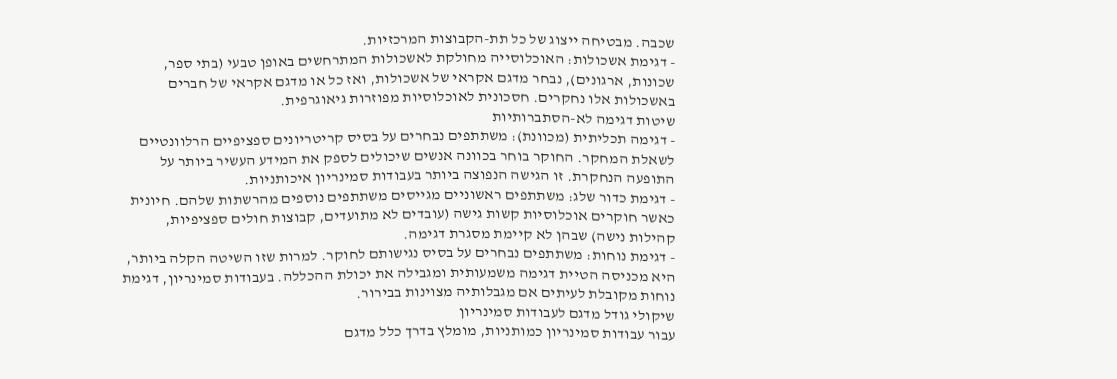שכבה. מבטיחה ייצוג של כל תת-הקבוצות המרכזיות.
- דגימת אשכולות: האוכלוסייה מחולקת לאשכולות המתרחשים באופן טבעי (בתי ספר, שכונות, ארגונים), נבחר מדגם אקראי של אשכולות, ואז כל או מדגם אקראי של חברים באשכולות אלו נחקרים. חסכונית לאוכלוסיות מפוזרות גיאוגרפית.
שיטות דגימה לא-הסתברותיות
- דגימה תכליתית (מכוונת): משתתפים נבחרים על בסיס קריטריונים ספציפיים הרלוונטיים לשאלת המחקר. החוקר בוחר בכוונה אנשים שיכולים לספק את המידע העשיר ביותר על התופעה הנחקרת. זו הגישה הנפוצה ביותר בעבודות סמינריון איכותניות.
- דגימת כדור שלג: משתתפים ראשוניים מגייסים משתתפים נוספים מהרשתות שלהם. חיונית כאשר חוקרים אוכלוסיות קשות גישה (עובדים לא מתועדים, קבוצות חולים ספציפיות, קהילות נישה) שבהן לא קיימת מסגרת דגימה.
- דגימת נוחות: משתתפים נבחרים על בסיס נגישותם לחוקר. למרות שזו השיטה הקלה ביותר, היא מכניסה הטיית דגימה משמעותית ומגבילה את יכולת ההכללה. בעבודות סמינריון, דגימת נוחות מקובלת לעיתים אם מגבלותיה מצוינות בבירור.
שיקולי גודל מדגם לעבודות סמינריון
עבור עבודות סמינריון כמותניות, מומלץ בדרך כלל מדגם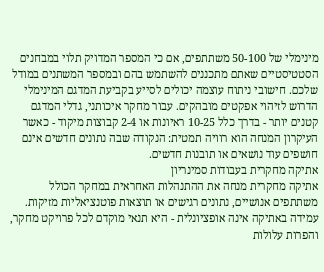מינימלי של 50-100 משתתפים, אם כי המספר המדויק תלוי במבחנים הסטטיסטיים שאתם מתכננים להשתמש בהם ובמספר המשתנים במודל שלכם. חישובי ניתוח עוצמה יכולים לסייע בקביעת המדגם המינימלי הדרוש לזיהוי אפקטים מובהקים. עבור מחקר איכותני, גדלי המדגם קטנים יותר - בדרך כלל 10-25 ראיונות או 2-4 קבוצות מיקוד - כאשר העיקרון המנחה הוא רוויה תמטית: הנקודה שבה נתונים חדשים אינם חושפים עוד נושאים או תובנות חדשים.
אתיקה מחקרית בעבודות סמינריון
אתיקה מחקרית מנחה את ההתנהלות האחראית במחקר הכולל משתתפים אנושיים, נתונים רגישים או תוצאות פוטנציאליות מזיקות. עמידה באתיקה אינה אופציונלית - היא תנאי מוקדם לכל פרויקט מחקר, והפרות עלולות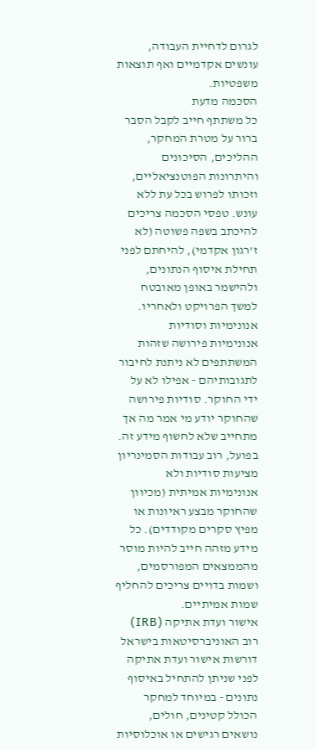לגרום לדחיית העבודה, עונשים אקדמיים ואף תוצאות משפטיות.
הסכמה מדעת
כל משתתף חייב לקבל הסבר ברור על מטרת המחקר, ההליכים, הסיכונים והיתרונות הפוטנציאליים, וזכותו לפרוש בכל עת ללא עונש. טפסי הסכמה צריכים להיכתב בשפה פשוטה (לא ז'רגון אקדמי), להיחתם לפני תחילת איסוף הנתונים, ולהישמר באופן מאובטח למשך הפרויקט ולאחריו.
אנונימיות וסודיות
אנונימיות פירושה שזהות המשתתפים לא ניתנת לחיבור לתגובותיהם - אפילו לא על ידי החוקר. סודיות פירושה שהחוקר יודע מי אמר מה אך מתחייב שלא לחשוף מידע זה. בפועל, רוב עבודות הסמינריון מציעות סודיות ולא אנונימיות אמיתית (מכיוון שהחוקר מבצע ראיונות או מפיץ סקרים מקודדים). כל מידע מזהה חייב להיות מוסר מהממצאים המפורסמים, ושמות בדויים צריכים להחליף שמות אמיתיים.
אישור ועדת אתיקה (IRB)
רוב האוניברסיטאות בישראל דורשות אישור ועדת אתיקה לפני שניתן להתחיל באיסוף נתונים - במיוחד למחקר הכולל קטינים, חולים, נושאים רגישים או אוכלוסיות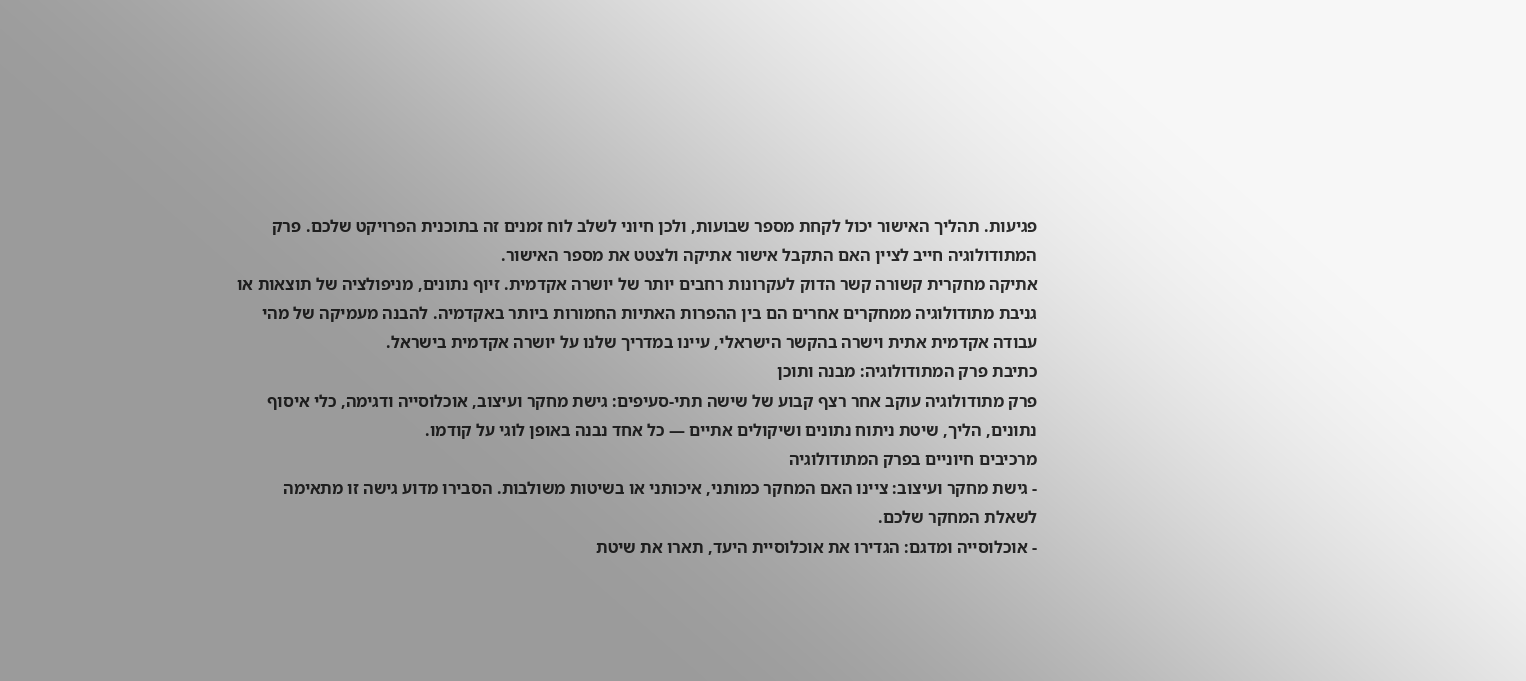פגיעות. תהליך האישור יכול לקחת מספר שבועות, ולכן חיוני לשלב לוח זמנים זה בתוכנית הפרויקט שלכם. פרק המתודולוגיה חייב לציין האם התקבל אישור אתיקה ולצטט את מספר האישור.
אתיקה מחקרית קשורה קשר הדוק לעקרונות רחבים יותר של יושרה אקדמית. זיוף נתונים, מניפולציה של תוצאות או גניבת מתודולוגיה ממחקרים אחרים הם בין ההפרות האתיות החמורות ביותר באקדמיה. להבנה מעמיקה של מהי עבודה אקדמית אתית וישרה בהקשר הישראלי, עיינו במדריך שלנו על יושרה אקדמית בישראל.
כתיבת פרק המתודולוגיה: מבנה ותוכן
פרק מתודולוגיה עוקב אחר רצף קבוע של שישה תתי-סעיפים: גישת מחקר ועיצוב, אוכלוסייה ודגימה, כלי איסוף נתונים, הליך, שיטת ניתוח נתונים ושיקולים אתיים — כל אחד נבנה באופן לוגי על קודמו.
מרכיבים חיוניים בפרק המתודולוגיה
- גישת מחקר ועיצוב: ציינו האם המחקר כמותני, איכותני או בשיטות משולבות. הסבירו מדוע גישה זו מתאימה לשאלת המחקר שלכם.
- אוכלוסייה ומדגם: הגדירו את אוכלוסיית היעד, תארו את שיטת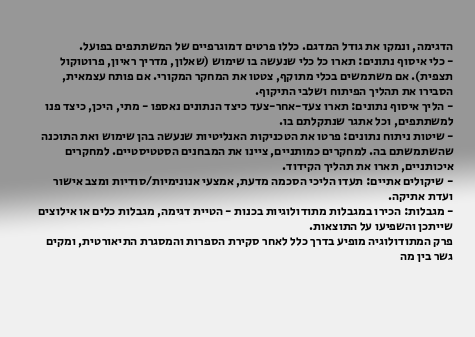הדגימה, ונמקו את גודל המדגם. כללו פרטים דמוגרפיים של המשתתפים בפועל.
- כלי איסוף נתונים: תארו כל כלי שנעשה בו שימוש (שאלון, מדריך ראיון, פרוטוקול תצפית). אם משתמשים בכלי מתוקף, צטטו את המחקר המקורי. אם פותח עצמאית, הסבירו את תהליך הפיתוח ושלבי התיקוף.
- הליך איסוף נתונים: תארו צעד-אחר-צעד כיצד הנתונים נאספו - מתי, היכן, כיצד פנו למשתתפים, וכל אתגר שנתקלתם בו.
- שיטות ניתוח נתונים: פרטו את הטכניקות האנליטיות שנעשה בהן שימוש ואת התוכנה שהשתמשתם בה. למחקרים כמותניים, ציינו את המבחנים הסטטיסטיים. למחקרים איכותניים, תארו את תהליך הקידוד.
- שיקולים אתיים: תעדו הליכי הסכמה מדעת, אמצעי אנונימיות/סודיות ומצב אישור ועדת אתיקה.
- מגבלות: הכירו במגבלות מתודולוגיות בכנות - הטיית דגימה, מגבלות כלים או אילוצים שייתכן והשפיעו על התוצאות.
פרק המתודולוגיה מופיע בדרך כלל לאחר סקירת הספרות והמסגרת התיאורטית, ומקים גשר בין מה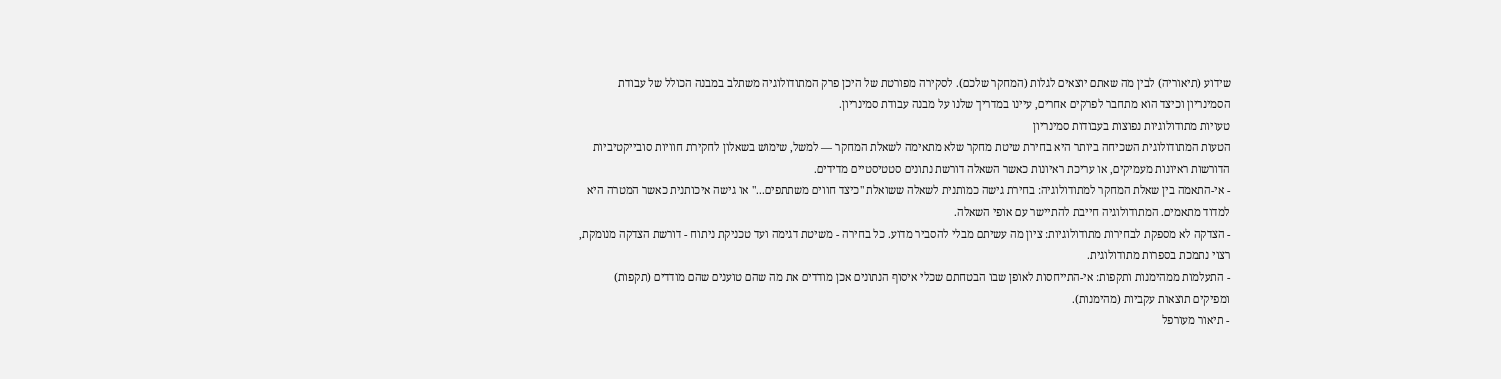שידוע (תיאוריה) לבין מה שאתם יוצאים לגלות (המחקר שלכם). לסקירה מפורטת של היכן פרק המתודולוגיה משתלב במבנה הכולל של עבודת הסמינריון וכיצד הוא מתחבר לפרקים אחרים, עיינו במדריך שלנו על מבנה עבודת סמינריון.
טעויות מתודולוגיות נפוצות בעבודות סמינריון
הטעות המתודולוגית השכיחה ביותר היא בחירת שיטת מחקר שלא מתאימה לשאלת המחקר — למשל, שימוש בשאלון לחקירת חוויות סובייקטיביות הדורשות ראיונות מעמיקים, או עריכת ראיונות כאשר השאלה דורשת נתונים סטטיסטיים מדידים.
- אי-התאמה בין שאלת המחקר למתודולוגיה: בחירת גישה כמותנית לשאלה ששואלת "כיצד חווים משתתפים..." או גישה איכותנית כאשר המטרה היא למדוד מתאמים. המתודולוגיה חייבת להתיישר עם אופי השאלה.
- הצדקה לא מספקת לבחירות מתודולוגיות: ציון מה עשיתם מבלי להסביר מדוע. כל בחירה - משיטת דגימה ועד טכניקת ניתוח - דורשת הצדקה מנומקת, רצוי נתמכת בספרות מתודולוגית.
- התעלמות ממהימנות ותקפות: אי-התייחסות לאופן שבו הבטחתם שכלי איסוף הנתונים אכן מודדים את מה שהם טוענים שהם מודדים (תקפות) ומפיקים תוצאות עקביות (מהימנות).
- תיאור מעורפל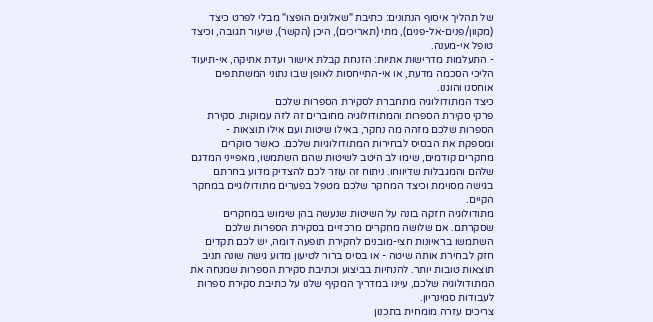של תהליך איסוף הנתונים: כתיבת "שאלונים הופצו" מבלי לפרט כיצד (מקוון/פנים-אל-פנים), מתי (תאריכים), היכן (הקשר), שיעור תגובה, וכיצד טופל אי-מענה.
- התעלמות מדרישות אתיות: הזנחת קבלת אישור ועדת אתיקה, אי-תיעוד הליכי הסכמה מדעת, או אי-התייחסות לאופן שבו נתוני המשתתפים אוחסנו והוגנו.
כיצד המתודולוגיה מתחברת לסקירת הספרות שלכם
פרקי סקירת הספרות והמתודולוגיה מחוברים זה לזה עמוקות. סקירת הספרות שלכם מזהה מה נחקר, באילו שיטות ועם אילו תוצאות - ומספקת את הבסיס לבחירות המתודולוגיות שלכם. כאשר סוקרים מחקרים קודמים, שימו לב היטב לשיטות שהם השתמשו, מאפייני המדגם שלהם והמגבלות שדיווחו. ניתוח זה עוזר לכם להצדיק מדוע בחרתם בגישה מסוימת וכיצד המחקר שלכם מטפל בפערים מתודולוגיים במחקר הקיים.
מתודולוגיה חזקה בונה על השיטות שנעשה בהן שימוש במחקרים שסקרתם. אם שלושה מחקרים מרכזיים בסקירת הספרות שלכם השתמשו בראיונות חצי-מובנים לחקירת תופעה דומה, יש לכם תקדים חזק לבחירת אותה שיטה - או בסיס ברור לטיעון מדוע גישה שונה תניב תוצאות טובות יותר. להנחיות בביצוע וכתיבת סקירת הספרות שמנחה את המתודולוגיה שלכם, עיינו במדריך המקיף שלנו על כתיבת סקירת ספרות לעבודות סמינריון.
צריכים עזרה מומחית בתכנון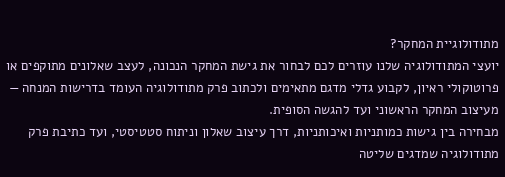מתודולוגיית המחקר?
יועצי המתודולוגיה שלנו עוזרים לכם לבחור את גישת המחקר הנכונה, לעצב שאלונים מתוקפים או פרוטוקולי ראיון, לקבוע גדלי מדגם מתאימים ולכתוב פרק מתודולוגיה העומד בדרישות המנחה — מעיצוב המחקר הראשוני ועד להגשה הסופית.
מבחירה בין גישות כמותניות ואיכותניות, דרך עיצוב שאלון וניתוח סטטיסטי, ועד כתיבת פרק מתודולוגיה שמדגים שליטה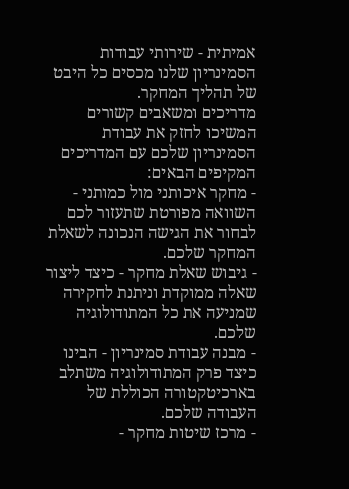אמיתית - שירותי עבודות הסמינריון שלנו מכסים כל היבט של תהליך המחקר.
מדריכים ומשאבים קשורים
המשיכו לחזק את עבודת הסמינריון שלכם עם המדריכים המקיפים הבאים:
- מחקר איכותני מול כמותני - השוואה מפורטת שתעזור לכם לבחור את הגישה הנכונה לשאלת המחקר שלכם.
- גיבוש שאלת מחקר - כיצד ליצור שאלה ממוקדת וניתנת לחקירה שמניעה את כל המתודולוגיה שלכם.
- מבנה עבודת סמינריון - הבינו כיצד פרק המתודולוגיה משתלב בארכיטקטורה הכוללת של העבודה שלכם.
- מרכז שיטות מחקר -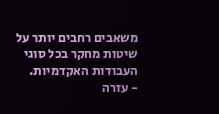משאבים רחבים יותר על שיטות מחקר בכל סוגי העבודות האקדמיות.
- עזרה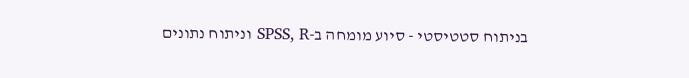בניתוח סטטיסטי - סיוע מומחה ב-SPSS, R וניתוח נתונים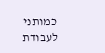כמותני לעבודת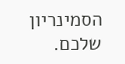הסמינריון שלכם.